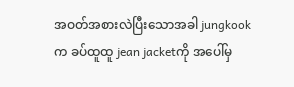အဝတ်အစားလဲပြီးသောအခါ jungkookက ခပ်ထူထူ jean jacketကို အပေါ်မှ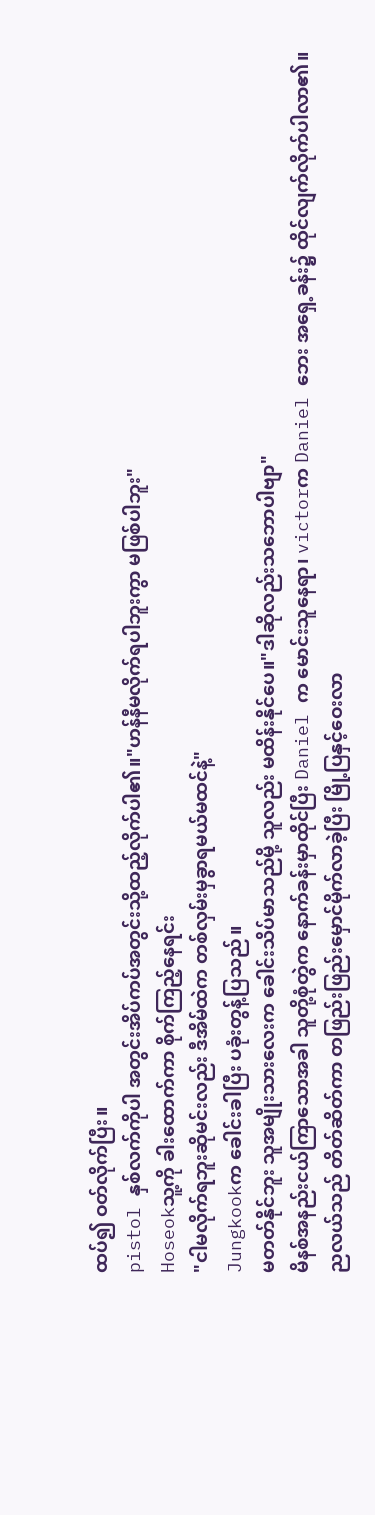ထပ်၍ ဝတ်လိုက်ပြီး။
pistol နှစ်လက်ကိုပါ အတွင်းအိပ်ကပ်အတွင်းသို့ထည့်လိုက်ပါ၏။"ဟန်နီမလိုက်ရပါဘူးကွာ မဖြစ်ပါဘူး"
Hoseokသူ့ကို ခါးထောက်ကာ စိုက်ကြည့်နေရင်း
"ငါမလိုက်ရဘူးဆိုမင်းလည်း ဒီအိမ်ထဲက တစ်လှမ်းမှခွာရမယ်မထင်နဲ့"
Jungkookက ခေါင်းခါပြီး ပခုံးတွန့်ပြသည်။
မတတ်နိုင်ဘူး သူအမျိုးသားလေးက ခေါင်းသိပ်မာသည်မို့ သူလည်း မထိန်းနိုင်ပေ။"ဒါဆိုလည်းသဘောပါဗျာ"
မိနစ်အနည်းငယ်ကြာသောအခါ သူတို့စုံတွဲက နောက်ခန်းမှာထိုင်ပြီး Daniel က မောင်းသူနေရာ၊ victorက Daniel ဘေး အရှေ့ခန်း၌ ထိုင်လျက်လိုက်ပါလာ၏။
ညလယ်သည် တိတ်ဆိတ်ကာ တဖြည်းဖြည်းမှောင်မိုက်လာခဲ့ပြီး မြို့ပြနှင့်ဝေးလာ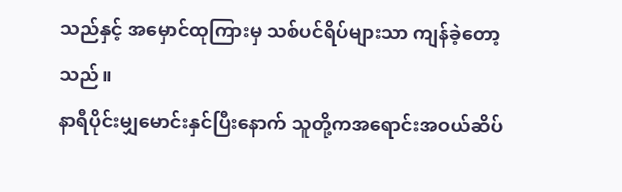သည်နှင့် အမှောင်ထုကြားမှ သစ်ပင်ရိပ်များသာ ကျန်ခဲ့တော့သည်။
နာရီပိုင်းမျှမောင်းနှင်ပြီးနောက် သူတို့ကအရောင်းအဝယ်ဆိပ်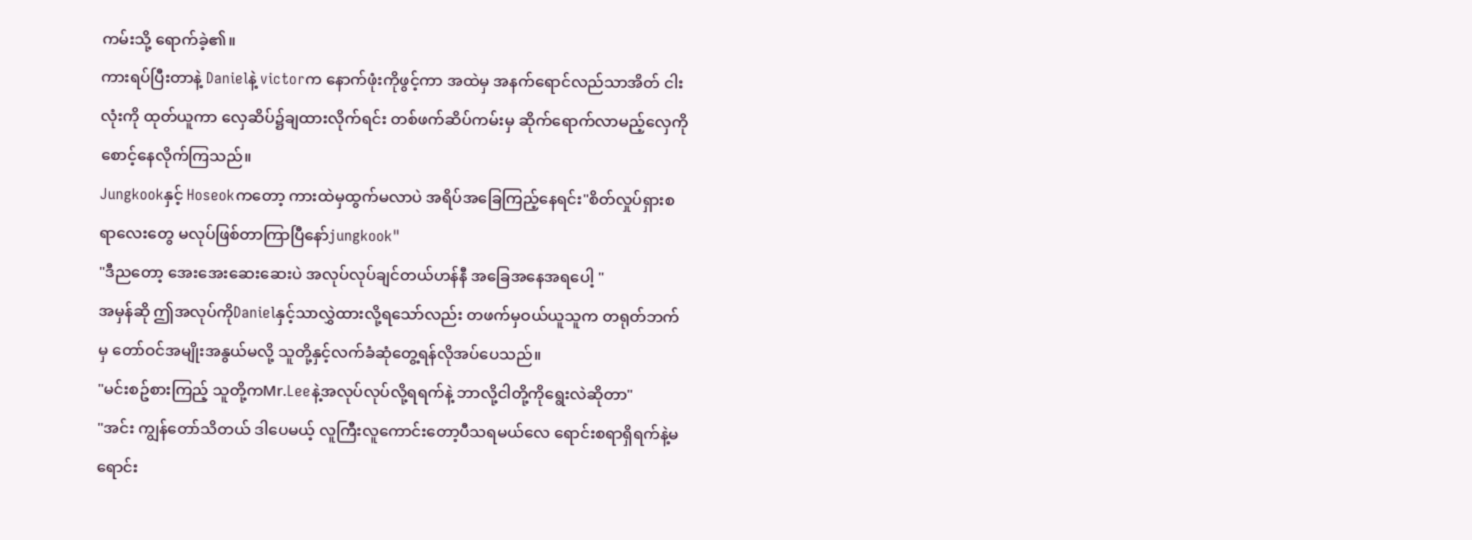ကမ်းသို့ ရောက်ခဲ့၏။
ကားရပ်ပြီးတာနဲ့ Danielနဲ့ victorက နောက်ဖုံးကိုဖွင့်ကာ အထဲမှ အနက်ရောင်လည်သာအိတ် ငါးလုံးကို ထုတ်ယူကာ လှေဆိပ်၌ချထားလိုက်ရင်း တစ်ဖက်ဆိပ်ကမ်းမှ ဆိုက်ရောက်လာမည့်လှေကို စောင့်နေလိုက်ကြသည်။
Jungkookနှင့် Hoseokကတော့ ကားထဲမှထွက်မလာပဲ အရိပ်အခြေကြည့်နေရင်း"စိတ်လှုပ်ရှားစရာလေးတွေ မလုပ်ဖြစ်တာကြာပြီနော်jungkook"
"ဒီညတော့ အေးအေးဆေးဆေးပဲ အလုပ်လုပ်ချင်တယ်ဟန်နီ အခြေအနေအရပေါ့ "
အမှန်ဆို ဤအလုပ်ကိုDanielနှင့်သာလွှဲထားလို့ရသော်လည်း တဖက်မှဝယ်ယူသူက တရုတ်ဘက်မှ တော်ဝင်အမျိုးအနွယ်မလို့ သူတို့နှင့်လက်ခံဆုံတွေ့ရန်လိုအပ်ပေသည်။
"မင်းစဥ်စားကြည့် သူတို့ကMr.Leeနဲ့အလုပ်လုပ်လို့ရရက်နဲ့ ဘာလို့ငါတို့ကိုရွေးလဲဆိုတာ"
"အင်း ကျွန်တော်သိတယ် ဒါပေမယ့် လူကြီးလူကောင်းတော့ပီသရမယ်လေ ရောင်းစရာရှိရက်နဲ့မရောင်း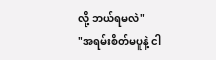လို့ ဘယ်ရမလဲ"
"အရမ်းစိတ်မပူနဲ့ ငါ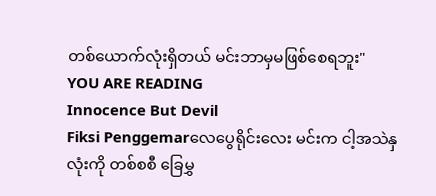တစ်ယောက်လုံးရှိတယ် မင်းဘာမှမဖြစ်စေရဘူး"
YOU ARE READING
Innocence But Devil
Fiksi Penggemarလေပွေရိုင်းလေး မင်းက ငါ့အသဲနှလုံးကို တစ်စစီ ခြေမွှ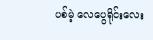ပစ်မဲ့ လေပွေရိုင်းလေး